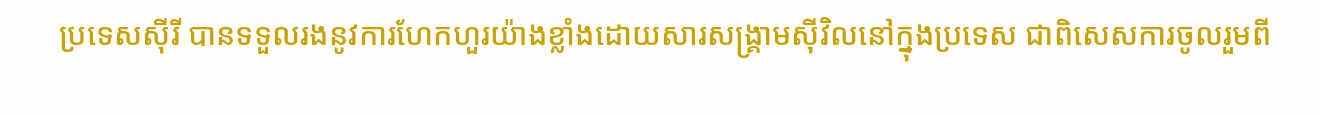ប្រទេសស៊ីរី បានទទួលរងនូវការហែកហួរយ៉ាងខ្លាំងដោយសារសង្គ្រាមស៊ីវិលនៅក្នុងប្រទេស ជាពិសេសការចូលរួមពី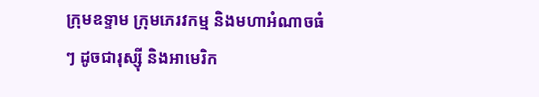ក្រុមឧទ្ទាម ក្រុមភេរវកម្ម និងមហាអំណាចធំៗ ដូចជារុស្ស៊ី និងអាមេរិក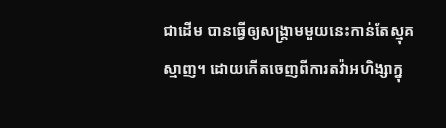ជាដើម បានធ្វើឲ្យសង្គ្រាមមួយនេះកាន់តែស្មុគស្មាញ។ ដោយកើតចេញពីការតវ៉ាអហិង្សាក្នុ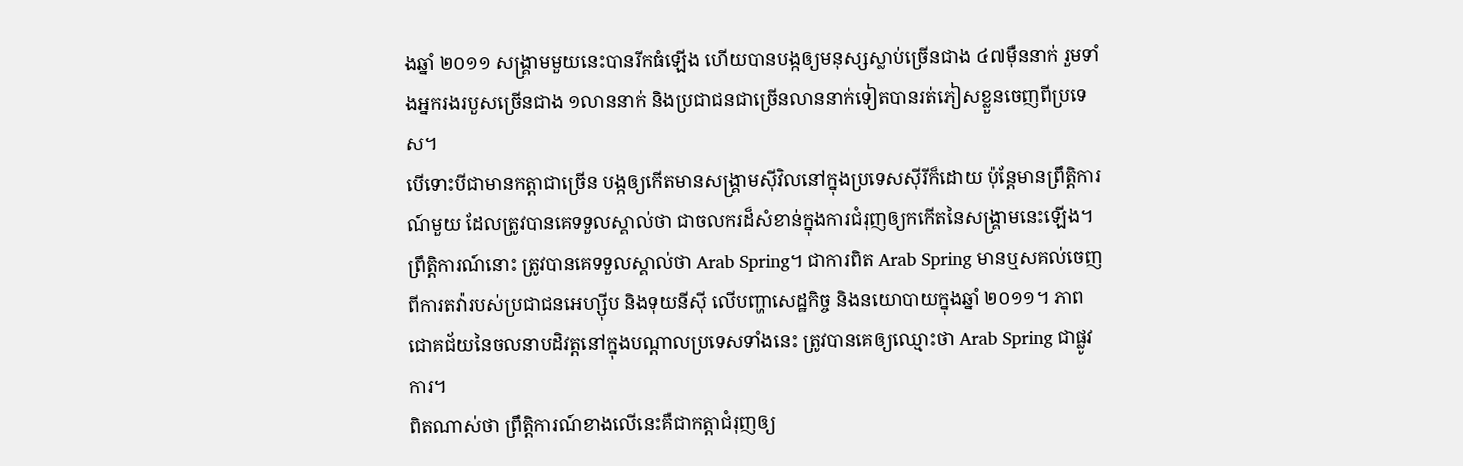ងឆ្នាំ ២០១១ សង្គ្រាមមួយនេះបានរីកធំឡើង ហើយបានបង្កឲ្យមនុស្សស្លាប់ច្រើនជាង ៤៧ម៉ឺននាក់ រួមទាំងអ្នករងរបួសច្រើនជាង ១លាននាក់ និងប្រជាជនជាច្រើនលាននាក់ទៀតបានរត់ភៀសខ្លួនចេញពីប្រទេស។
បើទោះបីជាមានកត្តាជាច្រើន បង្កឲ្យកើតមានសង្គ្រាមស៊ីវិលនៅក្នុងប្រទេសស៊ីរីក៏ដោយ ប៉ុន្តែមានព្រឹត្តិការណ៍មួយ ដែលត្រូវបានគេទទួលស្គាល់ថា ជាចលករដ៏សំខាន់ក្នុងការជំរុញឲ្យកកើតនៃសង្គ្រាមនេះឡើង។ ព្រឹត្តិការណ៍នោះ ត្រូវបានគេទទួលស្គាល់ថា Arab Spring។ ជាការពិត Arab Spring មានឬសគល់ចេញពីការតវ៉ារបស់ប្រជាជនអេហ្ស៊ីប និងទុយនីស៊ី លើបញ្ហាសេដ្ឋកិច្ច និងនយោបាយក្នុងឆ្នាំ ២០១១។ ភាពជោគជ័យនៃចលនាបដិវត្តនៅក្នុងបណ្តាលប្រទេសទាំងនេះ ត្រូវបានគេឲ្យឈ្មោះថា Arab Spring ជាផ្លូវការ។
ពិតណាស់ថា ព្រឹត្តិការណ៍ខាងលើនេះគឺជាកត្តាជំរុញឲ្យ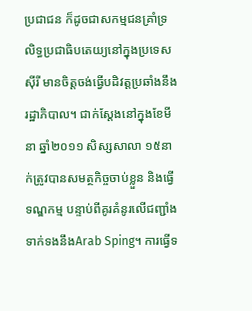ប្រជាជន ក៏ដូចជាសកម្មជនគ្រាំទ្រលិទ្ធប្រជាធិបតេយ្យនៅក្នុងប្រទេសស៊ីរី មានចិត្តចង់ធ្វើបដិវត្តប្រឆាំងនឹងរដ្ឋាភិបាល។ ជាក់ស្តែងនៅក្នុងខែមីនា ឆ្នាំ២០១១ សិស្សសាលា ១៥នាក់ត្រូវបានសមត្ថកិច្ចចាប់ខ្លួន និងធ្វើទណ្ឌកម្ម បន្ទាប់ពីគូរគំនូរលើជញ្ជាំងទាក់ទងនឹងArab Sping។ ការធ្វើទ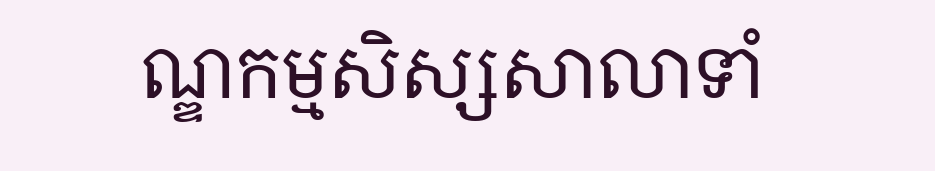ណ្ឌកម្មសិស្សសាលាទាំ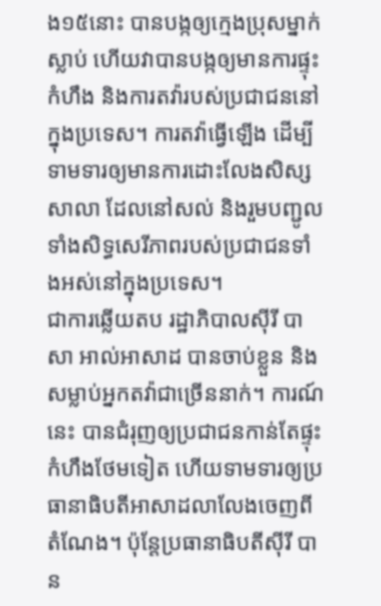ង១៥នោះ បានបង្កឲ្យក្មេងប្រុសម្នាក់ស្លាប់ ហើយវាបានបង្កឲ្យមានការផ្ទុះកំហឹង និងការតវ៉ារបស់ប្រជាជននៅក្នុងប្រទេស។ ការតវ៉ាធ្វើឡើង ដើម្បីទាមទារឲ្យមានការដោះលែងសិស្សសាលា ដែលនៅសល់ និងរួមបញ្ជូលទាំងសិទ្ធសេរីភាពរបស់ប្រជាជនទាំងអស់នៅក្នុងប្រទេស។
ជាការឆ្លើយតប រដ្ឋាភិបាលស៊ីរី បាសា អាល់អាសាដ បានចាប់ខ្លួន និងសម្លាប់អ្នកតវ៉ាជាច្រើននាក់។ ការណ៍នេះ បានជំរុញឲ្យប្រជាជនកាន់តែផ្ទុះកំហឹងថែមទៀត ហើយទាមទារឲ្យប្រធានាធិបតីអាសាដលាលែងចេញពីតំណែង។ ប៉ុន្តែប្រធានាធិបតីស៊ីរី បាន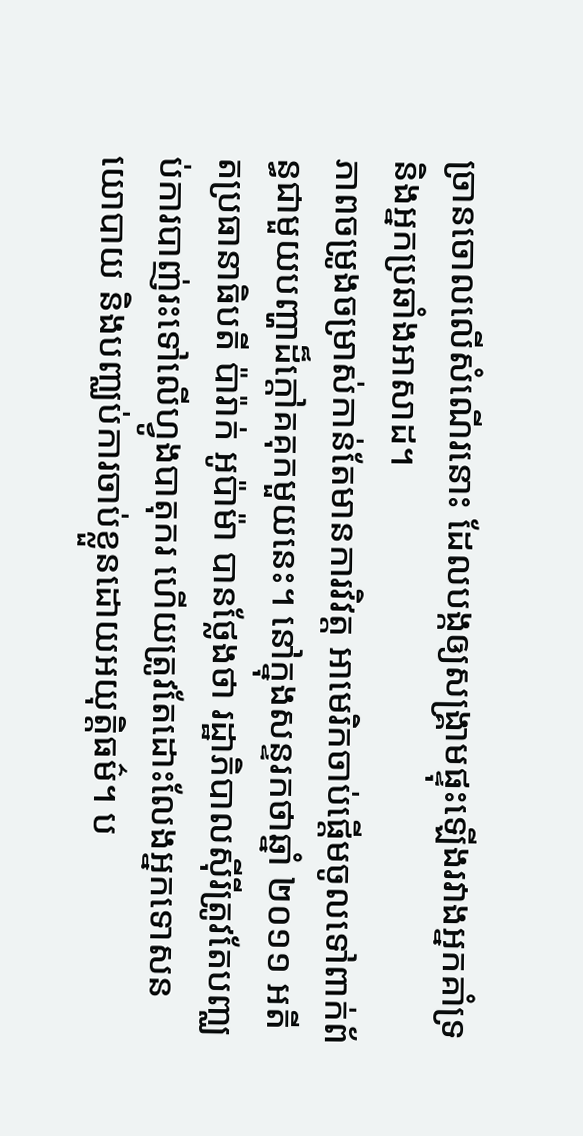ច្រានចោលលើសំណើរនោះ ដែលបង្កឲ្យសង្គ្រាមផ្ទុះឡើងរវាងអ្នកគាំទ្រ និងអ្នកប្រឆាំងអាសាដ។
ភាពចម្រូងចម្រាស់កាន់តែមានការវិវត្ត អាមេរិកចាប់ផ្តើមចូលទៅពាក់ព័ន្ធជាមួយបញ្ហាដ៏ក្តៅគគុកមួយនេះ។ នៅក្នុងសន្ទរកថាឆ្នាំ ២០១១ អតីតប្រធានាធិបតី ប៉ារ៉ាក់ អូប៉ាម៉ា បានថ្លែងថា រដ្ឋាភិបាលស៊ីរីត្រូវតែបញ្ឈប់ការបាញ់រះទៅលើហ្វូងបាតុករ ហើយត្រូវតែដោះលែងអ្នកទោសនយោបាយ និងបញ្ឈប់ការចាប់ខ្លួនដោយអយុត្តិធម៌។ ប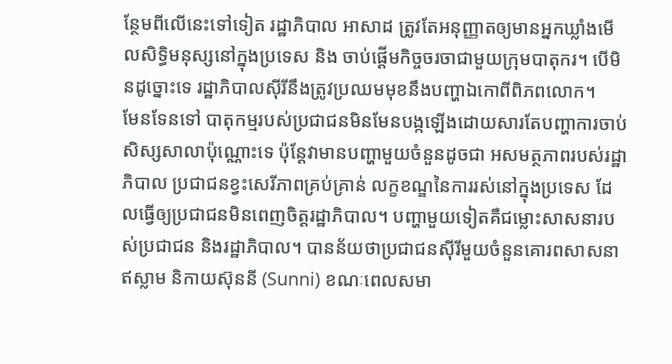ន្ថែមពីលើនេះទៅទៀត រដ្ឋាភិបាល អាសាដ ត្រូវតែអនុញ្ញាតឲ្យមានអ្នកឃ្លាំងមើលសិទ្ធិមនុស្សនៅក្នុងប្រទេស និង ចាប់ផ្តើមកិច្ចចរចាជាមួយក្រុមបាតុករ។ បើមិនដូច្នោះទេ រដ្ឋាភិបាលស៊ីរីនឹងត្រូវប្រឈមមុខនឹងបញ្ហាឯកោពីពិភពលោក។
មែនទែនទៅ បាតុកម្មរបស់ប្រជាជនមិនមែនបង្កឡើងដោយសារតែបញ្ហាការចាប់សិស្សសាលាប៉ុណ្ណោះទេ ប៉ុន្តែវាមានបញ្ហាមួយចំនួនដូចជា អសមត្ថភាពរបស់រដ្ឋាភិបាល ប្រជាជនខ្វះសេរីភាពគ្រប់គ្រាន់ លក្ខខណ្ឌនៃការរស់នៅក្នុងប្រទេស ដែលធ្វើឲ្យប្រជាជនមិនពេញចិត្តរដ្ឋាភិបាល។ បញ្ហាមួយទៀតគឺជម្លោះសាសនារបស់ប្រជាជន និងរដ្ឋាភិបាល។ បានន័យថាប្រជាជនស៊ីរីមួយចំនួនគោរពសាសនាឥស្លាម និកាយស៊ុននី (Sunni) ខណៈពេលសមា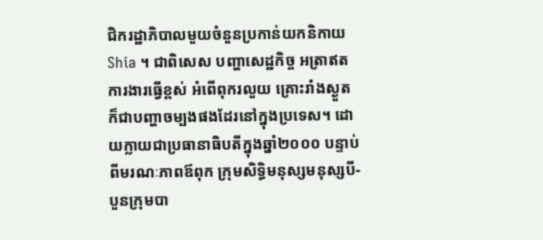ជិករដ្ឋាភិបាលមួយចំនួនប្រកាន់យកនិកាយ Shia ។ ជាពិសេស បញ្ហាសេដ្ឋកិច្ច អត្រាឥតការងារធ្វើខ្ពស់ អំពើពុករលួយ គ្រោះរាំងស្ងួត ក៏ជាបញ្ហាចម្បងផងដែរនៅក្នុងប្រទេស។ ដោយក្លាយជាប្រធានាធិបតីក្នុងឆ្នាំ២០០០ បន្ទាប់ពីមរណៈភាពឪពុក ក្រុមសិទ្ធិមនុស្សមនុស្សបី-បួនក្រុមបា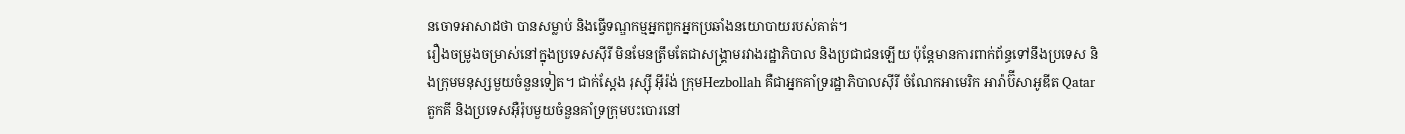នចោទអាសាដថា បានសម្លាប់ និងធ្វើទណ្ឌកម្មអ្នកពួកអ្នកប្រឆាំងនយោបាយរបស់គាត់។
រឿងចម្រូងចម្រាស់នៅក្នុងប្រទេសស៊ីរី មិនមែនត្រឹមតែជាសង្គ្រាមរវាងរដ្ឋាភិបាល និងប្រជាជនឡើយ ប៉ុន្តែមានការពាក់ព័ន្ធទៅនឹងប្រទេស និងក្រុមមនុស្សមួយចំនួនទៀត។ ជាក់ស្តែង រុស្ស៊ី អ៊ីរ៉ង់ ក្រុមHezbollah គឺជាអ្នកគាំទ្ររដ្ឋាភិបាលស៊ីរី ចំណែកអាមេរិក អារ៉ាប៊ីសាអូឌីត Qatar តួកគី និងប្រទេសអ៊ឺរ៉ុបមួយចំនួនគាំទ្រក្រុមបះបោរនៅ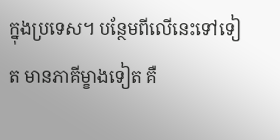ក្នុងប្រទេស។ បន្ថែមពីលើនេះទៅទៀត មានភាគីម្ខាងទៀត គឺ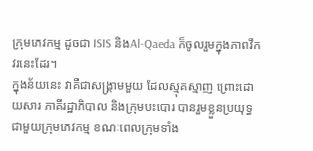ក្រុមភេវកម្ម ដូចជា ISIS និងAl-Qaeda ក៏ចូលរួមក្នុងភាពវឹកវរនេះដែរ។
ក្នុងន័យនេះ វាគឺជាសង្គ្រាមមួយ ដែលស្មុគស្មាញ ព្រោះដោយសារ ភាគីរដ្ឋាភិបាល និងក្រុមបះបោរ បានរួមខ្លួនប្រយុទ្ធជាមួយក្រុមភេវកម្ម ខណៈពេលក្រុមទាំង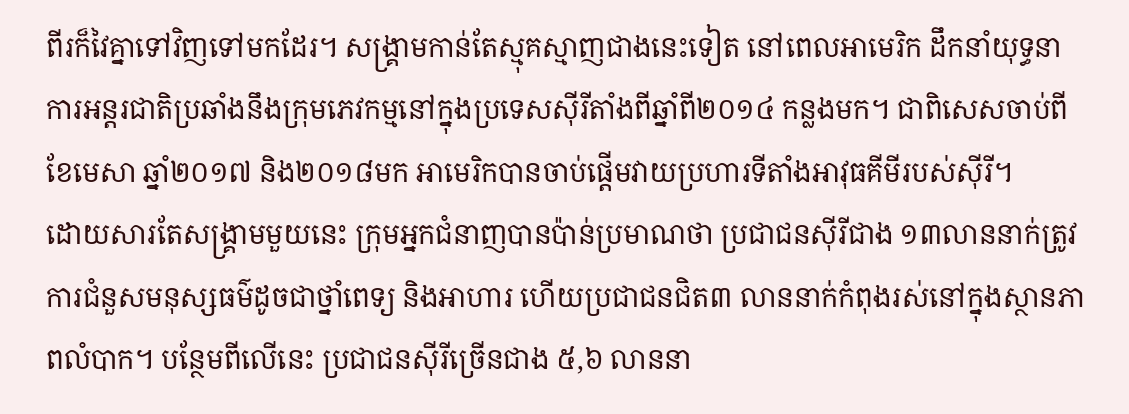ពីរក៏វៃគ្នាទៅវិញទៅមកដែរ។ សង្គ្រាមកាន់តែស្មុគស្មាញជាងនេះទៀត នៅពេលអាមេរិក ដឹកនាំយុទ្ធនាការអន្តរជាតិប្រឆាំងនឹងក្រុមភេវកម្មនៅក្នុងប្រទេសស៊ីរីតាំងពីឆ្នាំពី២០១៤ កន្លងមក។ ជាពិសេសចាប់ពីខែមេសា ឆ្នាំ២០១៧ និង២០១៨មក អាមេរិកបានចាប់ផ្តើមវាយប្រហារទីតាំងអាវុធគីមីរបស់ស៊ីរី។
ដោយសារតែសង្គ្រាមមួយនេះ ក្រុមអ្នកជំនាញបានប៉ាន់ប្រមាណថា ប្រជាជនស៊ីរីជាង ១៣លាននាក់ត្រូវការជំនួសមនុស្សធម៌ដូចជាថ្នាំពេទ្យ និងអាហារ ហើយប្រជាជនជិត៣ លាននាក់កំពុងរស់នៅក្នុងស្ថានភាពលំបាក។ បន្ថែមពីលើនេះ ប្រជាជនស៊ីរីច្រើនជាង ៥,៦ លាននា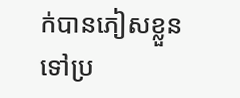ក់បានភៀសខ្លួនទៅប្រ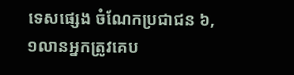ទេសផ្សេង ចំណែកប្រជាជន ៦,១លានអ្នកត្រូវគេប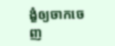ង្ខំឲ្យចាកចេញ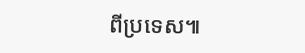ពីប្រទេស៕